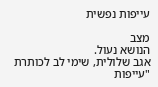עייפות נפשית

מצב
הנושא נעול.
אגב שלולית, שימי לב לכותרת "עייפות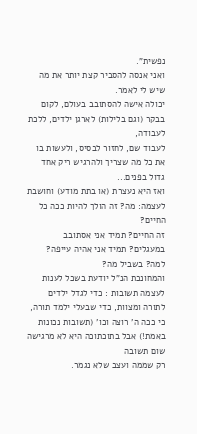נפשית".
ואני אנסה להסביר קצת יותר את מה שיש לי לאמר.
יכולה אישה להסתובב בעולם, לקום בבקר (וגם בלילות) לארגן ילדים, ללכת לעבודה,
לעבוד שם, לחזור לבסיס, ולעשות בו את כל מה שצריך ולהרגיש ריק אחד גדול בפנים...
ואז היא נעצרת (או בתת מודע) וחושבת לעצמה: מה? זה הולך להיות ככה כל החיים?
זה החיים? תמיד אני אסתובב במעגלים? תמיד אני אהיה עייפה? למה? בשביל מה?
והמחונכת הנ"ל יודעת בשכל לענות לעצמה תשובות : כדי לגדל ילדים לתורה ומצוות, כדי שבעלי ילמד תורה, כי ככה ה' רוצה וכו' (תשובות נכונות באמת!) אבל בתוכתוכה היא לא מרגישה שום תשובה
רק שממה ועצב שלא נגמר.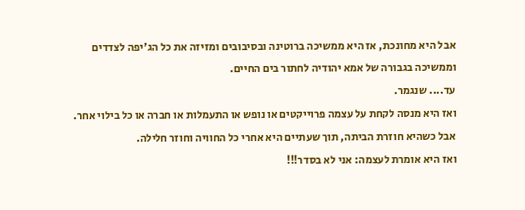אבל היא מחונכת, אז היא ממשיכה ברוטינה ובסיבובים ומזיזה את כל הג'יפה לצדדים וממשיכה בגבורה של אמא יהודיה לחתור בים החיים.
עד.... שנגמר.
ואז היא מנסה לקחת על עצמה פרוייקטים או נופש או התעמלות או חברה או כל בילוי אחר.
אבל כשהיא חוזרת הביתה, תוך שעתיים היא אחרי כל החוויה וחוזר חלילה.
ואז היא אומרת לעצמה: אני לא בסדר!!!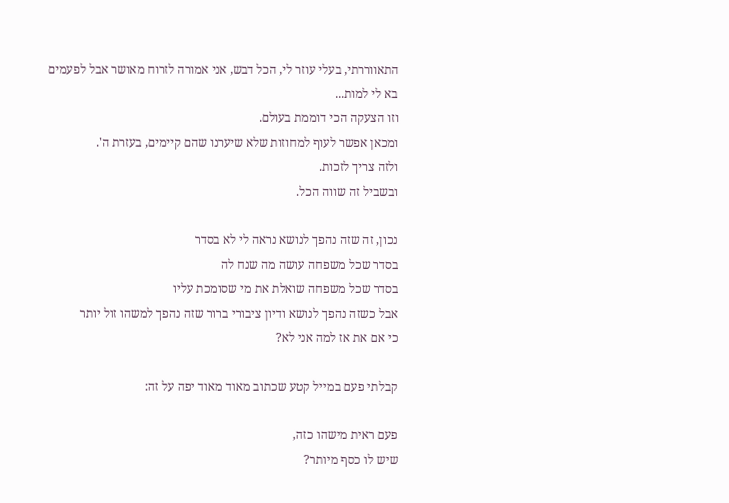התאווררתי, בעלי עוזר לי, הכל דבש, אני אמורה לזרוח מאושר אבל לפעמים בא לי למות...
וזו הצעקה הכי דוממת בעולם.
ומכאן אפשר לעוף למחוזות שלא שיערנו שהם קיימים, בעזרת ה'.
ולזה צריך לזכות.
ובשביל זה שווה הכל.

נכון, זה שזה נהפך לנושא נראה לי לא בסדר
בסדר שכל משפחה עושה מה שנח לה
בסדר שכל משפחה שואלת את מי שסומכת עליו
אבל כשזה נהפך לנושא ודיון ציבורי ברור שזה נהפך למשהו זול יותר
כי אם את אז למה אני לא?

קבלתי פעם במייל קטע שכתוב מאוד מאוד יפה על זה:

פעם ראית מישהו כזה,
שיש לו כסף מיותר?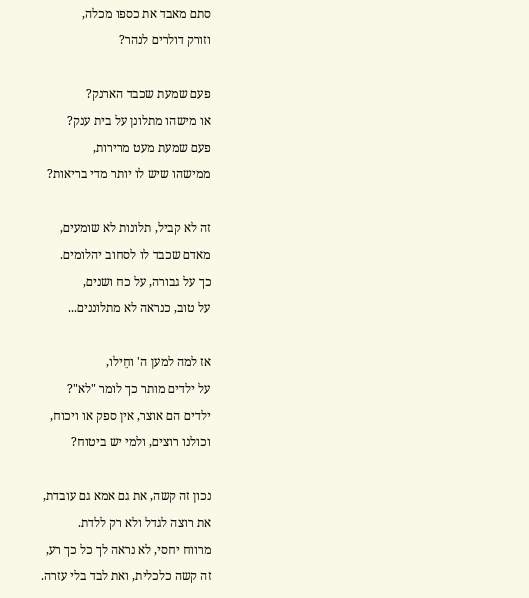סתם מאבד את כספו מכלה,
וזורק דולרים לנהר?

פעם שמעת שכבד הארנק?
או מישהו מתלונן על בית ענק?
פעם שמעת מעט מרירות,
ממישהו שיש לו יותר מדי בריאות?

זה לא קביל, תלונות לא שומעים,
מאדם שכבד לו לסחוב יהלומים.
כך על גבורה, על כח ושנים,
על טוב, כנראה לא מתלוננים...

אז למה למען ה' וחֵילו,
על ילדים מותר כך לומר "לא"?
ילדים הם אוצר, אין ספק או ויכוח,
וכולנו רוצים, ולמי יש ביטוח?

נכון זה קשה, את גם אמא גם עובדת,
את רוצה לגדל ולא רק ללדת.
מרווח יחסי, לא נראה לך כל כך רע,
זה קשה כלכלית, ואת לבד בלי עזרה.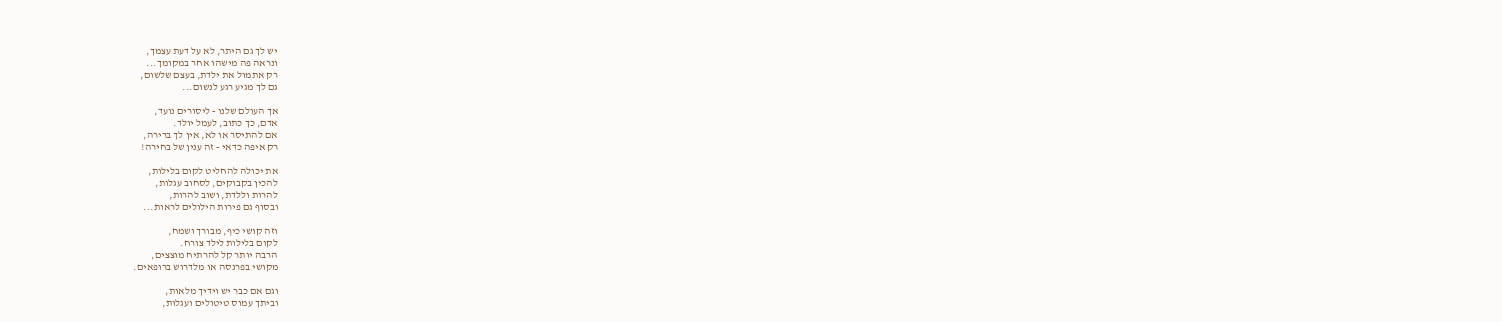יש לך גם היתר, לא על דעת עצמך,
ונראה פה מישהו אחר במקומך...
רק אתמול את ילדת, בעצם שלשום,
גם לך מגיע רגע לנשום...

אך העולם שלנו - ליסורים נועד,
אדם, כך כתוב, לעמל יולד.
אם להתיסר או לא, אין לך ברירה,
רק איפה כדאי - זה ענין של בחירה!

את יכולה להחליט לקום בלילות,
להכין בקבוקים, לסחוב עגלות,
להרות וללדת, ושוב להרות,
ובסוף גם פירות הילולים לראות...

וזה קושי כיף, מבורך ושמח,
לקום בלילות לילד צורח.
הרבה יותר קל להרתיח מוצצים,
מקושי בפרנסה או מלדרוש ברופאים.

וגם אם כבר יש וידיך מלאות,
וביתך עמוס טיטולים ועגלות,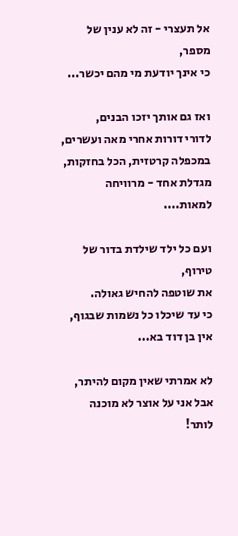אל תעצרי - זה לא ענין של מספר,
כי אינך יודעת מי מהם יכשר...

ואז גם אותך יזכו הבנים,
לדורי דורות אחרי מאה ועשרים,
במכפלה קרטזית, הכל בחזקות,
מגדלת אחד - מרוויחה למאות....

ועם כל ילד שילדת בדור של טירוף,
את שוטפה להחיש גאולה.
כי עד שיכלו כל נשמות שבגוף,
אין בן דוד בא...

לא אמרתי שאין מקום להיתר,
אבל אני על אוצר לא מוכנה לותר!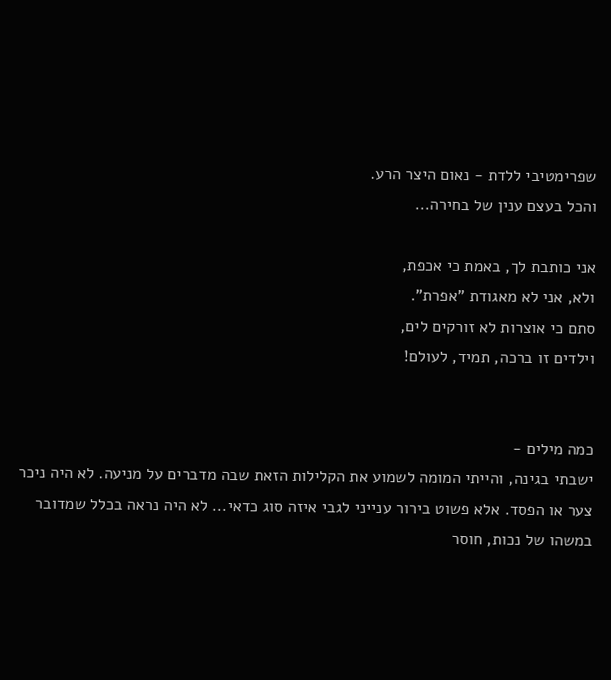שפרימטיבי ללדת - נאום היצר הרע.
והכל בעצם ענין של בחירה...

אני כותבת לך, באמת כי אכפת,
ולא, אני לא מאגודת "אפרת".
סתם כי אוצרות לא זורקים לים,
וילדים זו ברכה, תמיד, לעולם!


כמה מילים -
ישבתי בגינה, והייתי המומה לשמוע את הקלילות הזאת שבה מדברים על מניעה. לא היה ניכר צער או הפסד. אלא פשוט בירור ענייני לגבי איזה סוג כדאי... לא היה נראה בכלל שמדובר במשהו של נכות, חוסר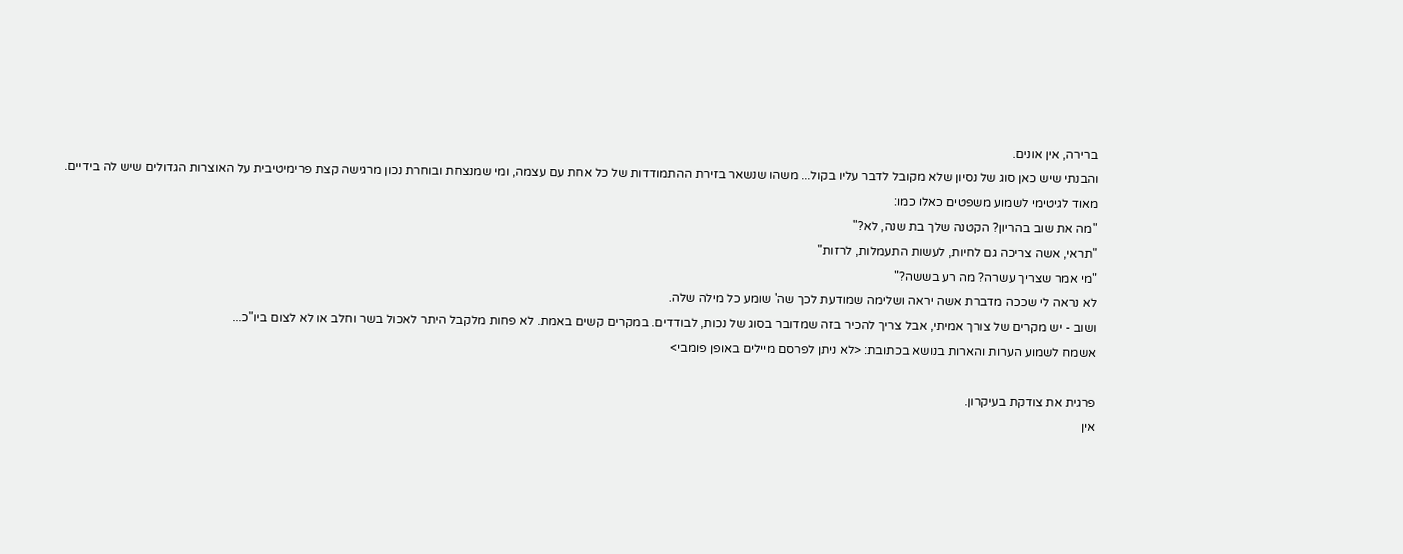ברירה, אין אונים.
והבנתי שיש כאן סוג של נסיון שלא מקובל לדבר עליו בקול... משהו שנשאר בזירת ההתמודדות של כל אחת עם עצמה, ומי שמנצחת ובוחרת נכון מרגישה קצת פרימיטיבית על האוצרות הגדולים שיש לה בידיים.
מאוד לגיטימי לשמוע משפטים כאלו כמו:
"מה את שוב בהריון? הקטנה שלך בת שנה, לא?"
"תראי, אשה צריכה גם לחיות, לעשות התעמלות, לרזות"
"מי אמר שצריך עשרה? מה רע בששה?"
לא נראה לי שככה מדברת אשה יראה ושלימה שמודעת לכך שה' שומע כל מילה שלה.
ושוב - יש מקרים של צורך אמיתי, אבל צריך להכיר בזה שמדובר בסוג של נכות, לבודדים. במקרים קשים באמת. לא פחות מלקבל היתר לאכול בשר וחלב או לא לצום ביו"כ...
אשמח לשמוע הערות והארות בנושא בכתובת: <לא ניתן לפרסם מיילים באופן פומבי>

פרגית את צודקת בעיקרון.
אין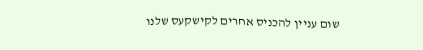שום עניין להכניס אחרים לקישקעס שלנו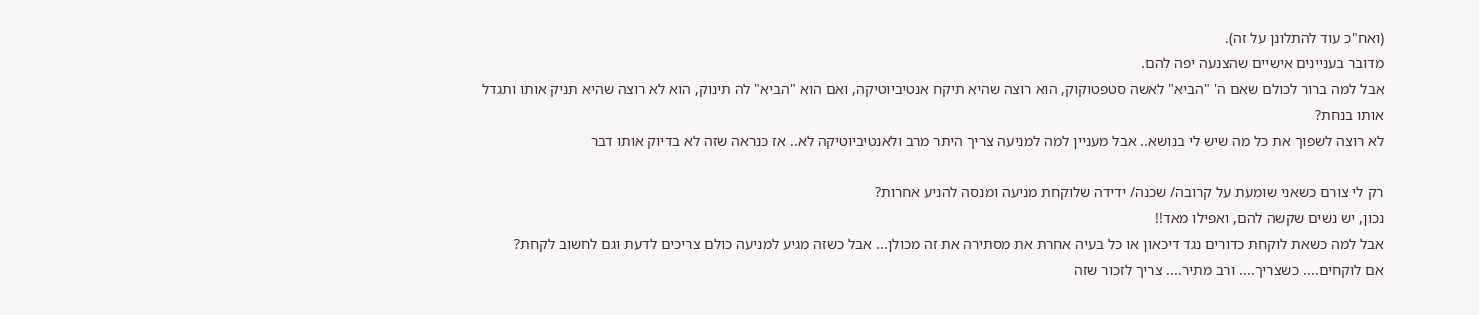(ואח"כ עוד להתלונן על זה).
מדובר בעניינים אישיים שהצנעה יפה להם.
אבל למה ברור לכולם שאם ה' "הביא" לאשה סטפטוקוק, הוא רוצה שהיא תיקח אנטיביוטיקה, ואם הוא "הביא" לה תינוק, הוא לא רוצה שהיא תניק אותו ותגדל אותו בנחת?
לא רוצה לשפוך את כל מה שיש לי בנושא.. אבל מעניין למה למניעה צריך היתר מרב ולאנטיביוטיקה לא.. אז כנראה שזה לא בדיוק אותו דבר

רק לי צורם כשאני שומעת על קרובה/ שכנה/ ידידה שלוקחת מניעה ומנסה להניע אחרות?
נכון, יש נשים שקשה להם, ואפילו מאד!!
אבל למה כשאת לוקחת כדורים נגד דיכאון או כל בעיה אחרת את מסתירה את זה מכולן... אבל כשזה מגיע למניעה כולם צריכים לדעת וגם לחשוב לקחת?
אם לוקחים.... כשצריך.... ורב מתיר.... צריך לזכור שזה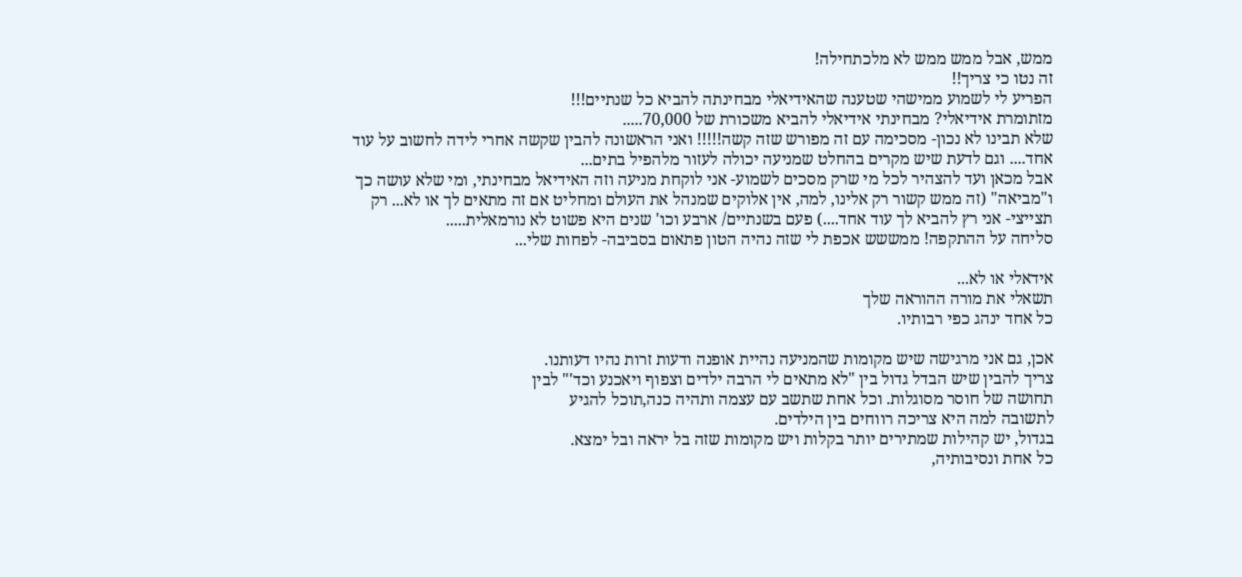ממש, אבל ממש ממש לא מלכתחילה!
זה נטו כי צריך!!
הפריע לי לשמוע ממישהי שטענה שהאידיאלי מבחינתה להביא כל שנתיים!!!
מזתומרת אידיאלי? מבחינתי אידיאלי להביא משכורת של 70,000.....
שלא תבינו לא נכון- מסכימה עם זה מפורש שזה קשה!!!!! ואני הראשונה להבין שקשה אחרי לידה לחשוב על עוד אחד.... וגם לדעת שיש מקרים בהחלט שמניעה יכולה לעזור מלהפיל בתים...
אבל מכאן ועד להצהיר לכל מי שרק מסכים לשמוע- אני לוקחת מניעה וזה האידיאל מבחינתי, ומי שלא עושה כך ו"מביאה" (זה ממש קשור רק אלינו, למה, אין אלוקים שמנהל את העולם ומחליט אם זה מתאים לך או לא... רק תצייצי- אני רץ להביא לך עוד אחד....) פעם בשנתיים/ ארבע וכו' שנים היא פשוט לא נורמאלית.....
סליחה על ההתקפה! ממששש אכפת לי שזה נהיה הטון פתאום בסביבה- לפחות שלי...

אידאלי או לא...
תשאלי את מורה ההוראה שלך
כל אחד ינהג כפי רבותיו.

אכן, גם אני מרגישה שיש מקומות שהמניעה נהיית אופנה ודעות זרות נהיו דעותנו.
צריך להבין שיש הבדל גדול בין "לא מתאים לי הרבה ילדים וצפוף ויאכנע וכד'" לבין
תחושה של חוסר מסוגלות. וכל אחת שתשב עם עצמה ותהיה כנה,תוכל להגיע
לתשובה למה היא צריכה רווחים בין הילדים.
בגדול, יש קהילות שמתירים יותר בקלות ויש מקומות שזה בל יראה ובל ימצא.
כל אחת ונסיבותיה,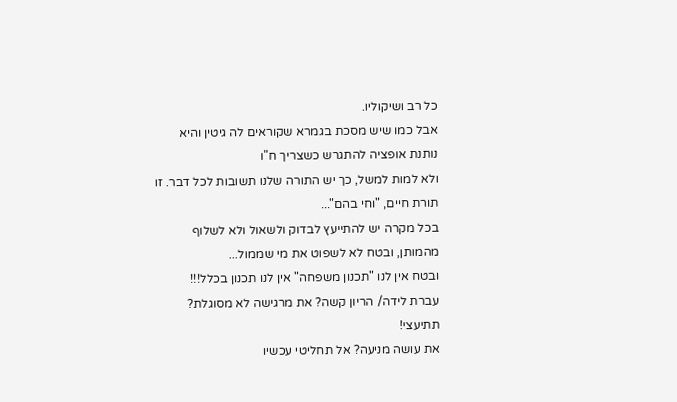כל רב ושיקוליו.
אבל כמו שיש מסכת בגמרא שקוראים לה גיטין והיא נותנת אופציה להתגרש כשצריך ח"ו
ולא למות למשל, כך יש התורה שלנו תשובות לכל דבר. זו תורת חיים, "וחי בהם"...
בכל מקרה יש להתייעץ לבדוק ולשאול ולא לשלוף מהמותן, ובטח לא לשפוט את מי שממול...
ובטח אין לנו "תכנון משפחה" אין לנו תכנון בכלל!!!
עברת לידה/ הריון קשה? את מרגישה לא מסוגלת? תתיעצי!
את עושה מניעה? אל תחליטי עכשיו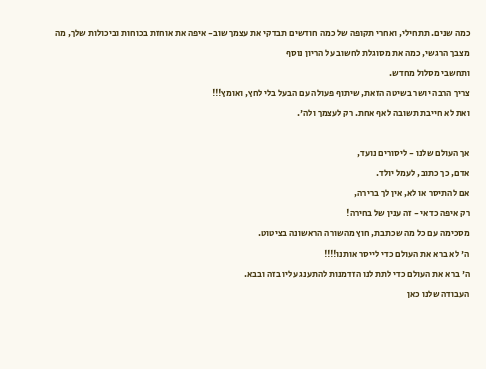כמה שנים. תתחילי, ואחרי תקופה של כמה חודשים תבדקי את עצמך שוב- איפה את אוחזת בכוחות וביכולות שלך, מה מצבך הרגשי, כמה את מסוגלת לחשוב על הריון נוסף
ותחשבי מסלול מחדש.
צריך הרבה יושר בשיטה הזאת, שיתוף פעולה עם הבעל בלי לחץ, ואומץ!!!
ואת לא חייבת תשובה לאף אחת. רק לעצמך ולה'.

אך העולם שלנו - ליסורים נועד,
אדם, כך כתוב, לעמל יולד.
אם להתיסר או לא, אין לך ברירה,
רק איפה כדאי - זה ענין של בחירה!
מסכימה עם כל מה שכתבת, חוץ מהשורה הראשונה בציטוט.
ה' לא ברא את העולם כדי לייסר אותנו!!!!
ה' ברא את העולם כדי לתת לנו הזדמנות להתענג עליו בזה ובבא.
העבודה שלנו כאן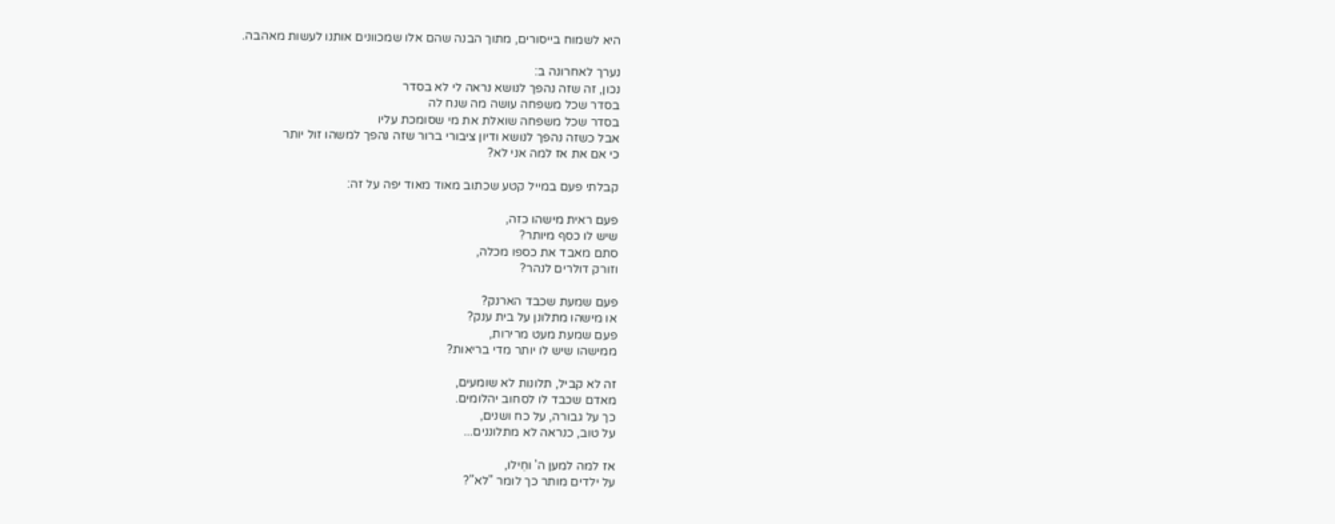היא לשמוח בייסורים, מתוך הבנה שהם אלו שמכוונים אותנו לעשות מאהבה.

נערך לאחרונה ב:
נכון, זה שזה נהפך לנושא נראה לי לא בסדר
בסדר שכל משפחה עושה מה שנח לה
בסדר שכל משפחה שואלת את מי שסומכת עליו
אבל כשזה נהפך לנושא ודיון ציבורי ברור שזה נהפך למשהו זול יותר
כי אם את אז למה אני לא?

קבלתי פעם במייל קטע שכתוב מאוד מאוד יפה על זה:

פעם ראית מישהו כזה,
שיש לו כסף מיותר?
סתם מאבד את כספו מכלה,
וזורק דולרים לנהר?

פעם שמעת שכבד הארנק?
או מישהו מתלונן על בית ענק?
פעם שמעת מעט מרירות,
ממישהו שיש לו יותר מדי בריאות?

זה לא קביל, תלונות לא שומעים,
מאדם שכבד לו לסחוב יהלומים.
כך על גבורה, על כח ושנים,
על טוב, כנראה לא מתלוננים...

אז למה למען ה' וחֵילו,
על ילדים מותר כך לומר "לא"?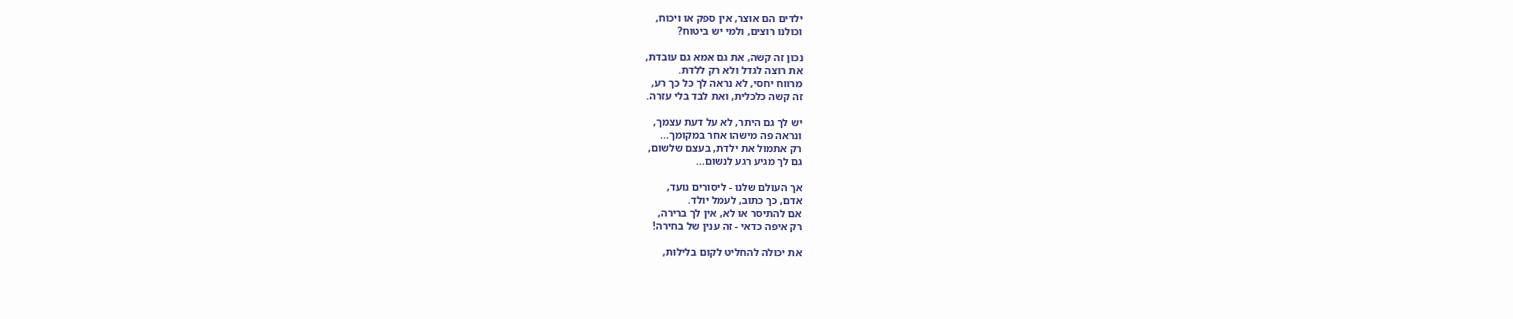ילדים הם אוצר, אין ספק או ויכוח,
וכולנו רוצים, ולמי יש ביטוח?

נכון זה קשה, את גם אמא גם עובדת,
את רוצה לגדל ולא רק ללדת.
מרווח יחסי, לא נראה לך כל כך רע,
זה קשה כלכלית, ואת לבד בלי עזרה.

יש לך גם היתר, לא על דעת עצמך,
ונראה פה מישהו אחר במקומך...
רק אתמול את ילדת, בעצם שלשום,
גם לך מגיע רגע לנשום...

אך העולם שלנו - ליסורים נועד,
אדם, כך כתוב, לעמל יולד.
אם להתיסר או לא, אין לך ברירה,
רק איפה כדאי - זה ענין של בחירה!

את יכולה להחליט לקום בלילות,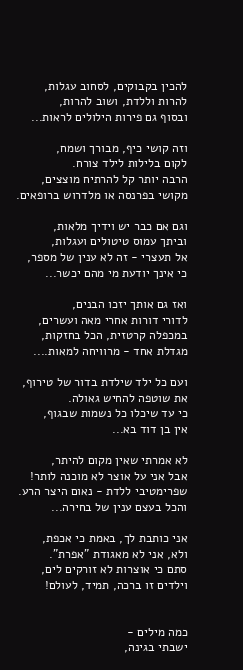להכין בקבוקים, לסחוב עגלות,
להרות וללדת, ושוב להרות,
ובסוף גם פירות הילולים לראות...

וזה קושי כיף, מבורך ושמח,
לקום בלילות לילד צורח.
הרבה יותר קל להרתיח מוצצים,
מקושי בפרנסה או מלדרוש ברופאים.

וגם אם כבר יש וידיך מלאות,
וביתך עמוס טיטולים ועגלות,
אל תעצרי - זה לא ענין של מספר,
כי אינך יודעת מי מהם יכשר...

ואז גם אותך יזכו הבנים,
לדורי דורות אחרי מאה ועשרים,
במכפלה קרטזית, הכל בחזקות,
מגדלת אחד - מרוויחה למאות....

ועם כל ילד שילדת בדור של טירוף,
את שוטפה להחיש גאולה.
כי עד שיכלו כל נשמות שבגוף,
אין בן דוד בא...

לא אמרתי שאין מקום להיתר,
אבל אני על אוצר לא מוכנה לותר!
שפרימטיבי ללדת - נאום היצר הרע.
והכל בעצם ענין של בחירה...

אני כותבת לך, באמת כי אכפת,
ולא, אני לא מאגודת "אפרת".
סתם כי אוצרות לא זורקים לים,
וילדים זו ברכה, תמיד, לעולם!


כמה מילים -
ישבתי בגינה,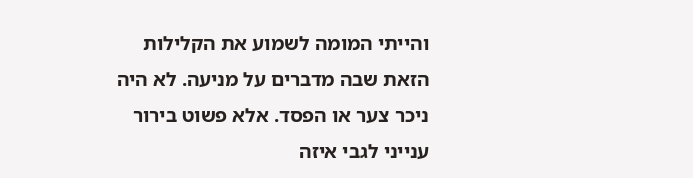והייתי המומה לשמוע את הקלילות הזאת שבה מדברים על מניעה. לא היה ניכר צער או הפסד. אלא פשוט בירור ענייני לגבי איזה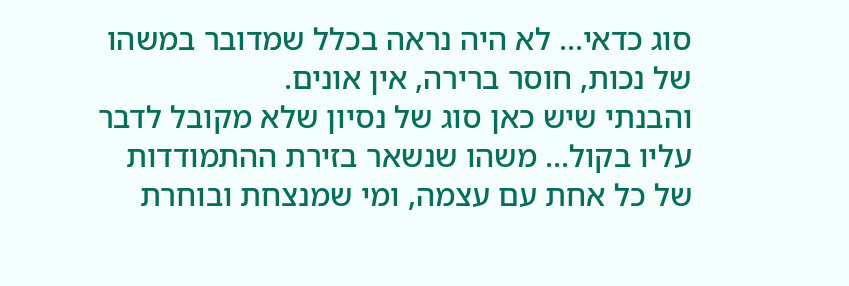סוג כדאי... לא היה נראה בכלל שמדובר במשהו של נכות, חוסר ברירה, אין אונים.
והבנתי שיש כאן סוג של נסיון שלא מקובל לדבר עליו בקול... משהו שנשאר בזירת ההתמודדות של כל אחת עם עצמה, ומי שמנצחת ובוחרת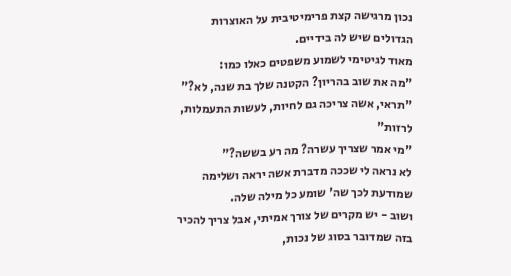נכון מרגישה קצת פרימיטיבית על האוצרות הגדולים שיש לה בידיים.
מאוד לגיטימי לשמוע משפטים כאלו כמו:
"מה את שוב בהריון? הקטנה שלך בת שנה, לא?"
"תראי, אשה צריכה גם לחיות, לעשות התעמלות, לרזות"
"מי אמר שצריך עשרה? מה רע בששה?"
לא נראה לי שככה מדברת אשה יראה ושלימה שמודעת לכך שה' שומע כל מילה שלה.
ושוב - יש מקרים של צורך אמיתי, אבל צריך להכיר בזה שמדובר בסוג של נכות,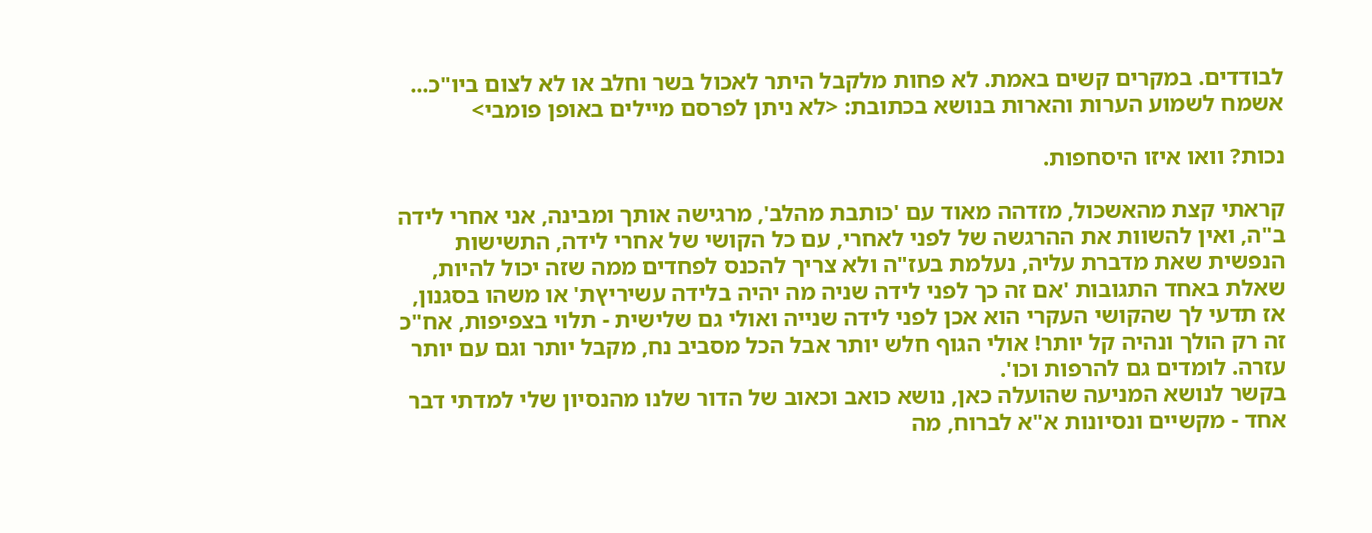לבודדים. במקרים קשים באמת. לא פחות מלקבל היתר לאכול בשר וחלב או לא לצום ביו"כ...
אשמח לשמוע הערות והארות בנושא בכתובת: <לא ניתן לפרסם מיילים באופן פומבי>

נכות? וואו איזו היסחפות.

קראתי קצת מהאשכול, מזדהה מאוד עם 'כותבת מהלב', מרגישה אותך ומבינה, אני אחרי לידה ב"ה, ואין להשוות את ההרגשה של לפני לאחרי, עם כל הקושי של אחרי לידה, התשישות הנפשית שאת מדברת עליה, נעלמת בעז"ה ולא צריך להכנס לפחדים ממה שזה יכול להיות,
שאלת באחד התגובות 'אם זה כך לפני לידה שניה מה יהיה בלידה עשיריץת' או משהו בסגנון, אז תדעי לך שהקושי העקרי הוא אכן לפני לידה שנייה ואולי גם שלישית - תלוי בצפיפות, אח"כ זה רק הולך ונהיה קל יותר! אולי הגוף חלש יותר אבל הכל מסביב נח, מקבל יותר וגם עם יותר עזרה. לומדים גם להרפות וכו'.
בקשר לנושא המניעה שהועלה כאן, נושא כואב וכאוב של הדור שלנו מהנסיון שלי למדתי דבר אחד - מקשיים ונסיונות א"א לברוח, מה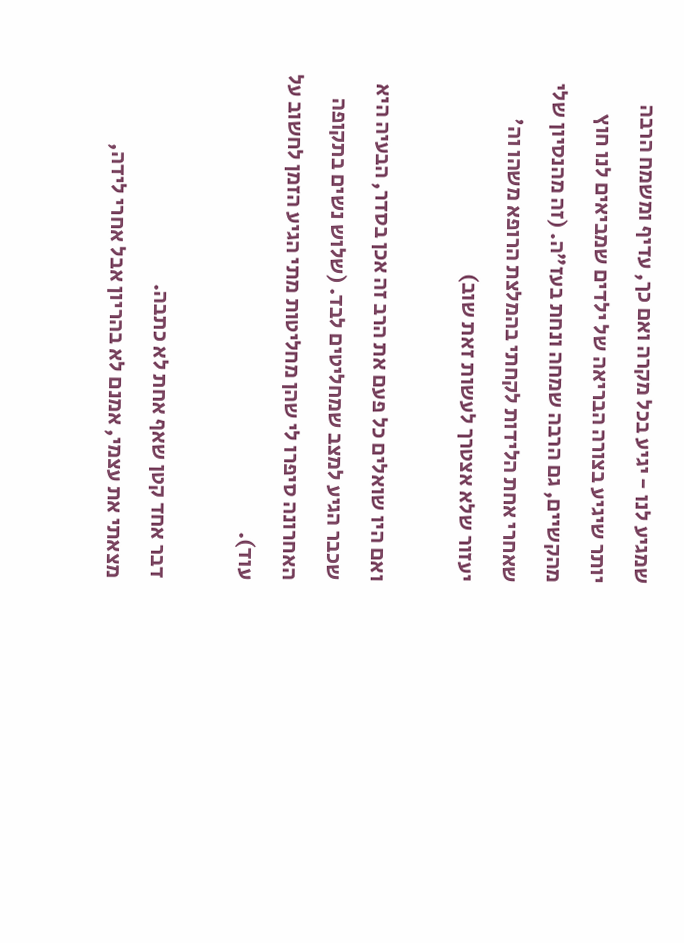שמגיע לנו - יגיע בכל מקרה ואם כך, עדיף ומשמח הרבה יותר שיגיע בצורה הבריאה של ילדים שמביאים לנו חוץ מהקשיים, גם הרבה שמחה ונחת בעז"ה. (זה מהנסיון שלי שאחרי אחת הלידות לקחתי בהמלצת הרופא משהו וה' יעזור שלא אצטרך לעשות זאת שוב)

ואם היו שואלים כל פעם את הרב זה אכן בסדר, הבעיה היא שכבר הגיע למצב שמחליטים לבד. (שלוש נשים בתקופה האחרונה סיפרו לי שהן מחליטות מתי הגיע הזמן לחשוב על עוד).

דבר אחד קטן שאף אחת לא כתבה.
מצאתי את עצמי, אמנם לא בהריון אבל אחרי לידה,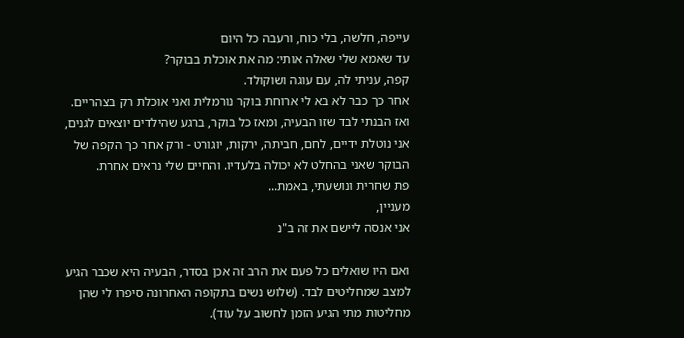עייפה, חלשה, בלי כוח, ורעבה כל היום
עד שאמא שלי שאלה אותי: מה את אוכלת בבוקר?
קפה, עניתי לה, עם עוגה ושוקולד.
אחר כך כבר לא בא לי ארוחת בוקר נורמלית ואני אוכלת רק בצהריים.
ואז הבנתי לבד שזו הבעיה, ומאז כל בוקר, ברגע שהילדים יוצאים לגנים, אני נוטלת ידיים, לחם, חביתה, ירקות, יוגורט - ורק אחר כך הקפה של הבוקר שאני בהחלט לא יכולה בלעדיו. והחיים שלי נראים אחרת.
פת שחרית ונושעתי, באמת...
מעניין,
אני אנסה ליישם את זה ב"נ

ואם היו שואלים כל פעם את הרב זה אכן בסדר, הבעיה היא שכבר הגיע למצב שמחליטים לבד. (שלוש נשים בתקופה האחרונה סיפרו לי שהן מחליטות מתי הגיע הזמן לחשוב על עוד).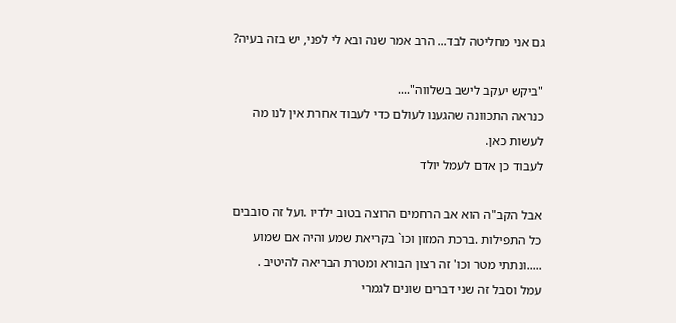גם אני מחליטה לבד... הרב אמר שנה ובא לי לפני, יש בזה בעיה?

"ביקש יעקב לישב בשלווה"....
כנראה התכוונה שהגענו לעולם כדי לעבוד אחרת אין לנו מה לעשות כאן.
לעבוד כן אדם לעמל יולד

אבל הקב"ה הוא אב הרחמים הרוצה בטוב ילדיו .ועל זה סובבים כל התפילות .ברכת המזון וכו` בקריאת שמע והיה אם שמוע .....ונתתי מטר וכו' זה רצון הבורא ומטרת הבריאה להיטיב .
עמל וסבל זה שני דברים שונים לגמרי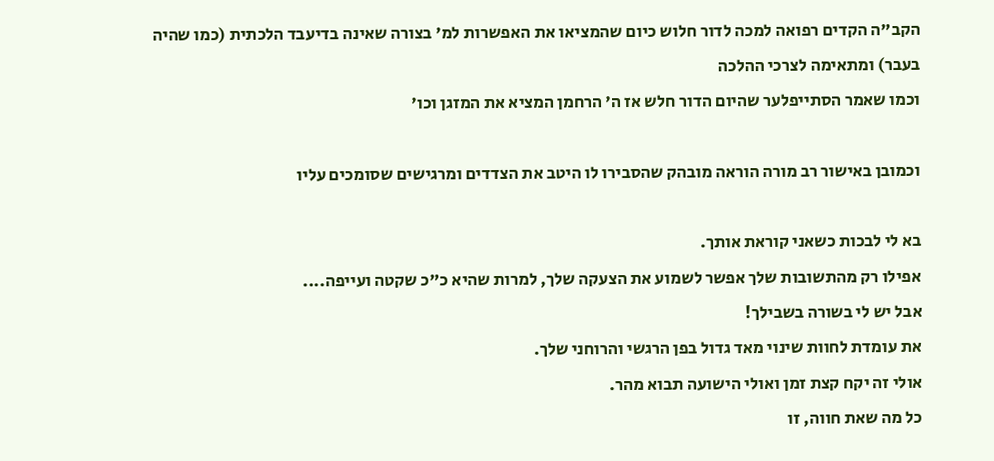הקב"ה הקדים רפואה למכה לדור חלוש כיום שהמציאו את האפשרות למ' בצורה שאינה בדיעבד הלכתית (כמו שהיה בעבר) ומתאימה לצרכי ההלכה
וכמו שאמר הסתייפלער שהיום הדור חלש אז ה' הרחמן המציא את המזגן וכו'

וכמובן באישור רב מורה הוראה מובהק שהסבירו לו היטב את הצדדים ומרגישים שסומכים עליו

בא לי לבכות כשאני קוראת אותך.
אפילו רק מהתשובות שלך אפשר לשמוע את הצעקה שלך, למרות שהיא כ"כ שקטה ועייפה....
אבל יש לי בשורה בשבילך!
את עומדת לחוות שינוי מאד גדול בפן הרגשי והרוחני שלך.
אולי זה יקח קצת זמן ואולי הישועה תבוא מהר.
כל מה שאת חווה, זו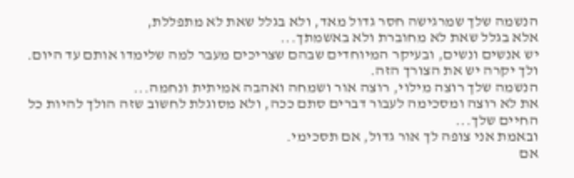הנשמה שלך שמרגישה חסר גדול מאד, ולא בגלל שאת לא מתפללת,
אלא בגלל שאת לא מחוברת ולא באשמתך...
יש אנשים ונשים, ובעיקר המיוחדים שבהם שצריכים מעבר למה שלימדו אותם עד היום.
ולך יקרה יש את הצורך הזה.
הנשמה שלך רוצה מילוי, רוצה אור ושמחה ואהבה אמיתית ונחמה...
את לא רוצה ומסכימה לעבור דברים סתם ככה, ולא מסוגלת לחשוב שזה הולך להיות כל החיים שלך...
ובאמת אני צופה לך אור גדול, אם תסכימי.
אם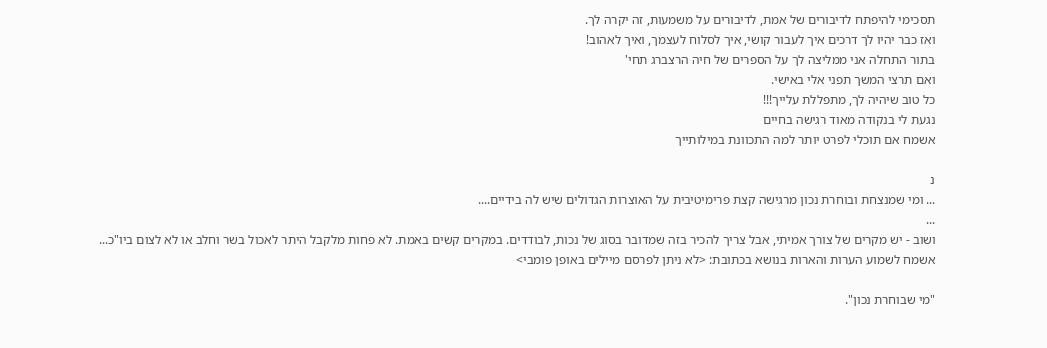תסכימי להיפתח לדיבורים של אמת, לדיבורים על משמעות, זה יקרה לך.
ואז כבר יהיו לך דרכים איך לעבור קושי, איך לסלוח לעצמך, ואיך לאהוב!
בתור התחלה אני ממליצה לך על הספרים של חיה הרצברג תחי'
ואם תרצי המשך תפני אלי באישי.
כל טוב שיהיה לך, מתפללת עלייך!!!
נגעת לי בנקודה מאוד רגישה בחיים
אשמח אם תוכלי לפרט יותר למה התכוונת במילותייך

נ
... ומי שמנצחת ובוחרת נכון מרגישה קצת פרימיטיבית על האוצרות הגדולים שיש לה בידיים....
...
ושוב - יש מקרים של צורך אמיתי, אבל צריך להכיר בזה שמדובר בסוג של נכות, לבודדים. במקרים קשים באמת. לא פחות מלקבל היתר לאכול בשר וחלב או לא לצום ביו"כ...
אשמח לשמוע הערות והארות בנושא בכתובת: <לא ניתן לפרסם מיילים באופן פומבי>

"מי שבוחרת נכון".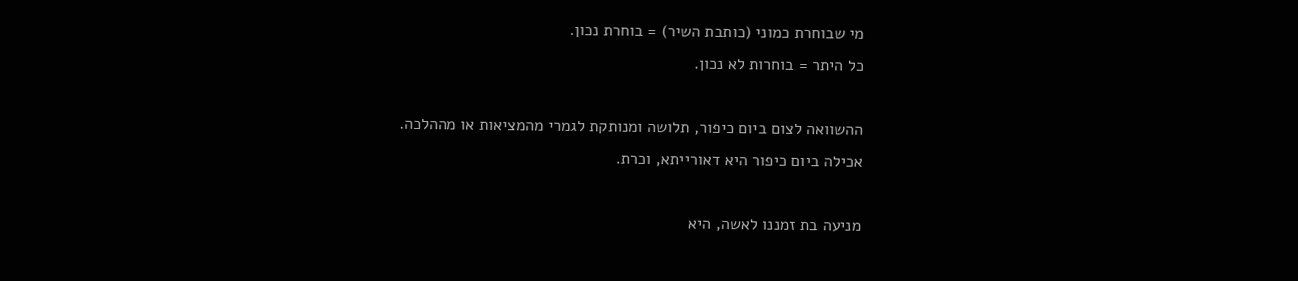מי שבוחרת כמוני (כותבת השיר) = בוחרת נכון.
כל היתר = בוחרות לא נכון.

ההשוואה לצום ביום כיפור, תלושה ומנותקת לגמרי מהמציאות או מההלכה.
אכילה ביום כיפור היא דאורייתא, וכרת.

מניעה בת זמננו לאשה, היא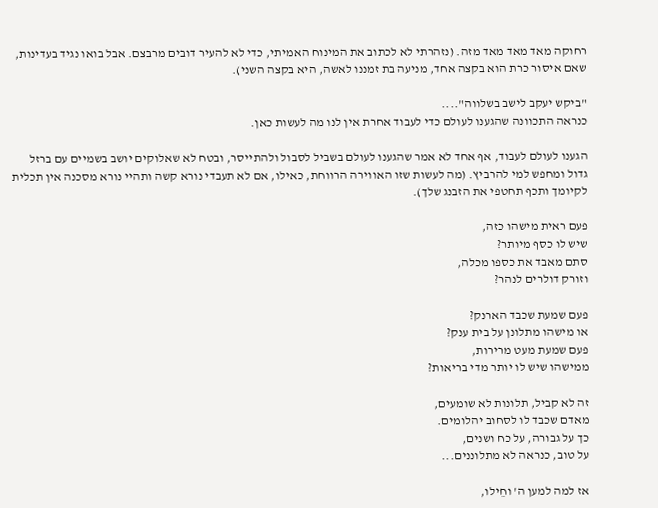רחוקה מאד מאד מאד מזה. (נזהרתי לא לכתוב את המינוח האמיתי, כדי לא להעיר דובים מרבצם. אבל בואו נגיד בעדינות, שאם איסור כרת הוא בקצה אחד, מניעה בת זמננו לאשה, היא בקצה השני).

"ביקש יעקב לישב בשלווה"....
כנראה התכוונה שהגענו לעולם כדי לעבוד אחרת אין לנו מה לעשות כאן.

הגענו לעולם לעבוד, אף אחד לא אמר שהגענו לעולם בשביל לסבול ולהתייסר, ובטח לא שאלוקים יושב בשמיים עם ברזל גדול ומחפש למי להרביץ. (מה לעשות שזו האווירה הרווחת, כאילו, אם לא תעבדי נורא קשה ותהיי נורא מסכנה אין תכלית לקיומך ותכף תחטפי את הזבנג שלך).

פעם ראית מישהו כזה,
שיש לו כסף מיותר?
סתם מאבד את כספו מכלה,
וזורק דולרים לנהר?

פעם שמעת שכבד הארנק?
או מישהו מתלונן על בית ענק?
פעם שמעת מעט מרירות,
ממישהו שיש לו יותר מדי בריאות?

זה לא קביל, תלונות לא שומעים,
מאדם שכבד לו לסחוב יהלומים.
כך על גבורה, על כח ושנים,
על טוב, כנראה לא מתלוננים...

אז למה למען ה' וחֵילו,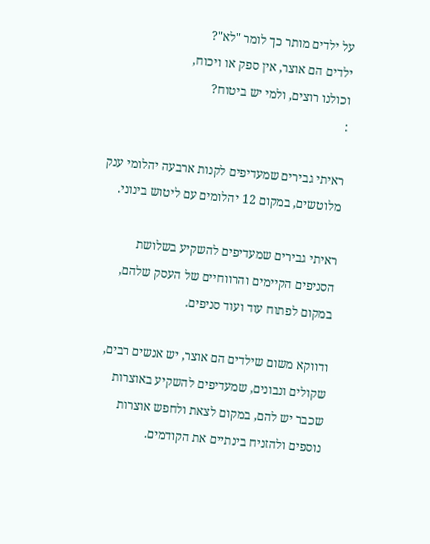על ילדים מותר כך לומר "לא"?
ילדים הם אוצר, אין ספק או ויכוח,
וכולנו רוצים, ולמי יש ביטוח?
:

ראיתי גבירים שמעדיפים לקנות ארבעה יהלומי ענק מלוטשים, במקום 12 יהלומים עם ליטוש בינוני.

ראיתי גבירים שמעדיפים להשקיע בשלושת הסניפים הקיימים והרווחיים של העסק שלהם, במקום לפתוח עוד ועוד סניפים.

ודווקא משום שילדים הם אוצר, יש אנשים רבים, שקולים ונבונים, שמעדיפים להשקיע באוצרות שכבר יש להם, במקום לצאת ולחפש אוצרות נוספים ולהזניח בינתיים את הקודמים.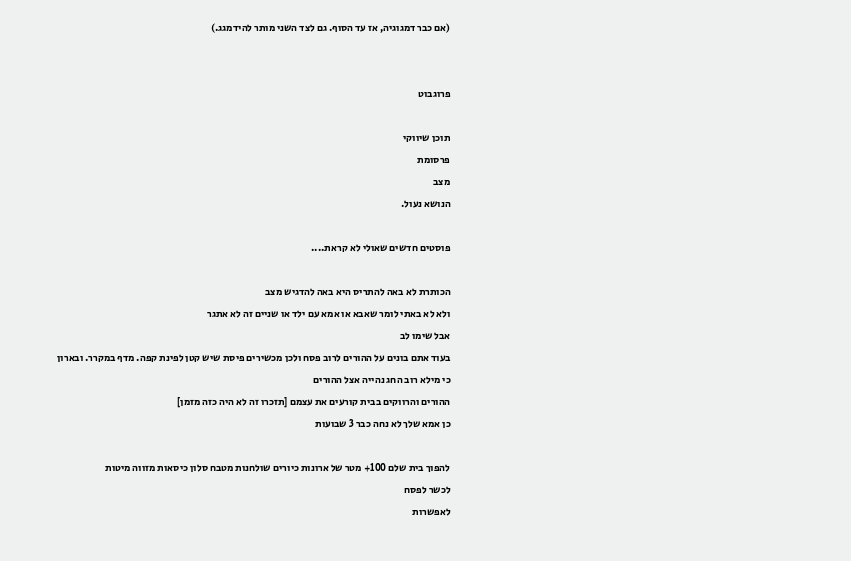(אם כבר דמגוגיה, אז עד הסוף. גם לצד השני מותר להידמגג.)


פרוגבוט

תוכן שיווקי
פרסומת
מצב
הנושא נעול.

פוסטים חדשים שאולי לא קראת....

הכותרת לא באה להתריס היא באה להדגיש מצב
ולא לא באתי לומר שאבא או אמא עם ילד או שניים זה לא אתגר
אבל שימו לב
בעוד אתם בונים על ההורים לרוב פסח ולכן מכשירים פיסת שיש קטן לפינת קפה. מדף במקרר. ובארון
כי מילא רוב החג נהייה אצל ההורים
ההורים והרווקים בבית קורעים את עצמם [תזכרו זה לא היה כזה מזמן]
כן אמא שלך לא נחה כבר 3 שבועות

להפוך בית שלם 100+ מטר של ארונות כיורים שולחנות מטבח סלון כיסאות מזווה מיטות
לכשר לפסח
לאפשרות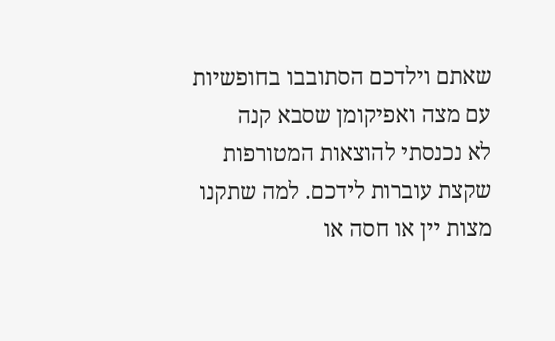שאתם וילדכם הסתובבו בחופשיות עם מצה ואפיקומן שסבא קנה
לא נכנסתי להוצאות המטורפות שקצת עוברות לידכם. למה שתקנו מצות יין או חסה או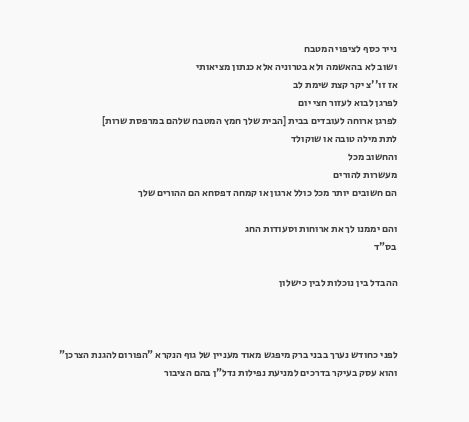נייר כסף לציפוי המטבח
ושוב לא בהאשמה ולא בטרוניה אלא כנתון מציאותי
אז זו''צ יקר קצת שימת לב
לפרגן לבוא לעזור חצי יום
לפרגן ארוחה לעובדים בבית [הבית שלך חמץ המטבח שלהם במרפסת שרות]
לתת מילה טובה או שוקולד
והחשוב מכל
מעשרות להורים
הם חשובים יותר מכל כולל ארגון או קמחה דפסחא הם ההורים שלך

והם יממנו לך את ארוחות וסעודות החג
בס"ד

ההבדל בין נוכלות לבין כישלון



לפני כחודש נערך בבני ברק מיפגש מאוד מעניין של גוף הנקרא "הפורום להגנת הצרכן" והוא עסק בעיקר בדרכים למניעת נפילות נדל"ן בהם הציבור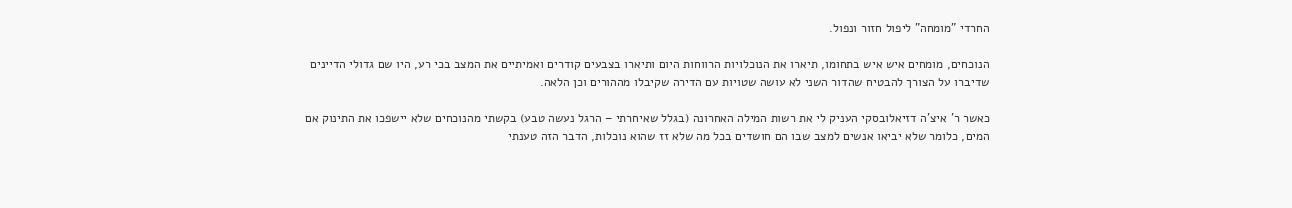החרדי "מומחה" ליפול חזור ונפול.

הנוכחים, מומחים איש איש בתחומו, תיארו את הנוכלויות הרווחות היום ותיארו בצבעים קודרים ואמיתיים את המצב בכי רע, היו שם גדולי הדיינים שדיברו על הצורך להבטיח שהדור השני לא עושה שטויות עם הדירה שקיבלו מההורים וכן הלאה.

כאשר ר' איצ'ה דזיאלובסקי העניק לי את רשות המילה האחרונה (בגלל שאיחרתי – הרגל נעשה טבע) בקשתי מהנוכחים שלא יישפכו את התינוק אם המים, כלומר שלא יביאו אנשים למצב שבו הם חושדים בכל מה שלא זז שהוא נוכלות, הדבר הזה טענתי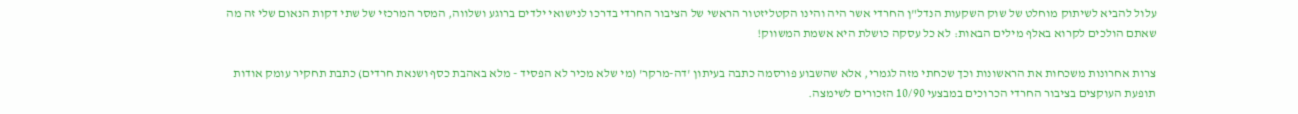עלול להביא לשיתוק מוחלט של שוק השקעות הנדל"ן החרדי אשר היה והינו הקטליזטור הראשי של הציבור החרדי בדרכו לנישואי ילדים ברוגע ושלווה, המסר המרכזי של שתי דקות הנאום שלי זה מה שאתם הולכים לקרוא באלף מילים הבאות: לא כל עסקה כושלת היא אשמת המשווק!

צרות אחרונות משכחות את הראשונות וכך שכחתי מזה לגמרי, אלא שהשבוע פורסמה כתבה בעיתון 'דה-מרקר' (מי שלא מכיר לא הפסיד - מלא באהבת כסף ושנאת חרדים) כתבת תחקיר עומק אודות תופעת העוקצים בציבור החרדי הכרוכים במבצעי 10/90 הזכורים לשימצה.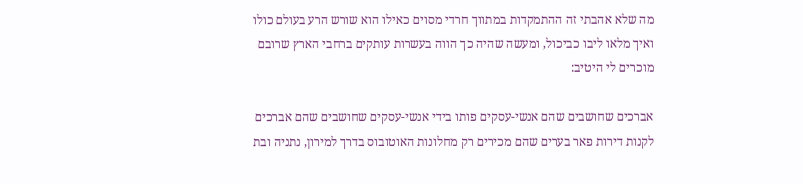מה שלא אהבתי זה ההתמקדות במתווך חרדי מסוים כאילו הוא שורש הרע בעולם כולו ואיך מלאו ליבו כביכול, ומעשה שהיה כך הווה בעשרות עותקים ברחבי הארץ שרובם מוכרים לי היטיב:

אברכים שחושבים שהם אנשי-עסקים פותו בידי אנשי-עסקים שחושבים שהם אברכים לקנות דירות פאר בערים שהם מכירים רק מחלונות האוטובוס בדרך למירון, נתניה ובת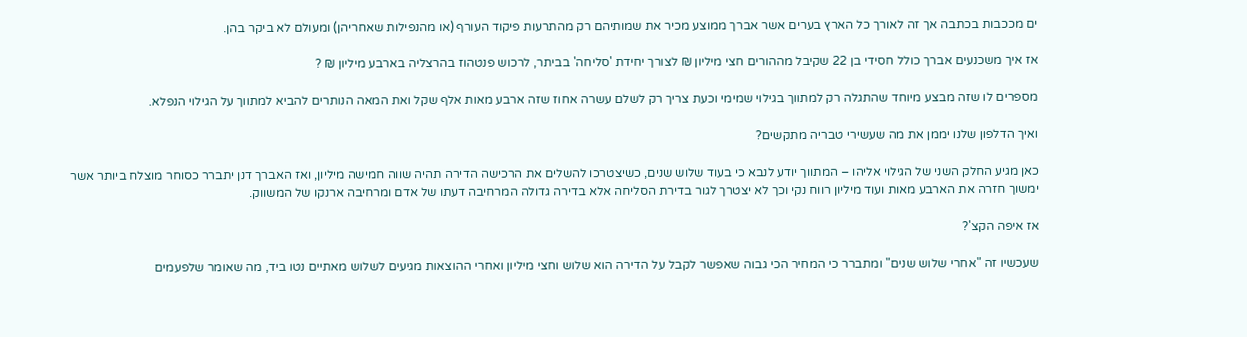ים מככבות בכתבה אך זה לאורך כל הארץ בערים אשר אברך ממוצע מכיר את שמותיהם רק מהתרעות פיקוד העורף (או מהנפילות שאחריהן) ומעולם לא ביקר בהן.

אז איך משכנעים אברך כולל חסידי בן 22 שקיבל מההורים חצי מיליון ₪ לצורך יחידת 'סליחה' בביתר, לרכוש פנטהוז בהרצליה בארבע מיליון ₪ ?

מספרים לו שזה מבצע מיוחד שהתגלה רק למתווך בגילוי שמימי וכעת צריך רק לשלם עשרה אחוז שזה ארבע מאות אלף שקל ואת המאה הנותרים להביא למתווך על הגילוי הנפלא.

ואיך הדלפון שלנו יממן את מה שעשירי טבריה מתקשים?

כאן מגיע החלק השני של הגילוי אליהו – המתווך יודע לנבא כי בעוד שלוש שנים, כשיצטרכו להשלים את הרכישה הדירה תהיה שווה חמישה מיליון, ואז האברך דנן יתברר כסוחר מוצלח ביותר אשר ימשוך חזרה את הארבע מאות ועוד מיליון רווח נקי וכך לא יצטרך לגור בדירת הסליחה אלא בדירה גדולה המרחיבה דעתו של אדם ומרחיבה ארנקו של המשווק.

אז איפה הקצ'?

שעכשיו זה "אחרי שלוש שנים" ומתברר כי המחיר הכי גבוה שאפשר לקבל על הדירה הוא שלוש וחצי מיליון ואחרי ההוצאות מגיעים לשלוש מאתיים נטו ביד, מה שאומר שלפעמים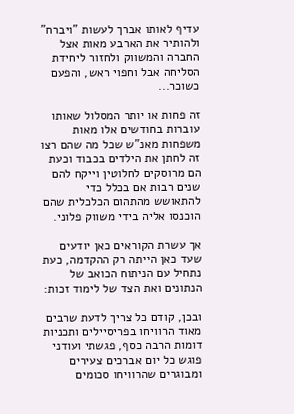עדיף לאותו אברך לעשות "ויברח" ולהותיר את הארבע מאות אצל החברה והמשווק ולחזור ליחידת הסליחה אבל וחפוי ראש, והפעם כשוכר...

זה פחות או יותר המסלול שאותו עוברות בחודשים אלו מאות משפחות מאנ"ש שכל מה שהם רצו זה לחתן את הילדים בכבוד וכעת הם מרוסקים לחלוטין וייקח להם שנים רבות אם בכלל כדי להתאושש מהתהום הכלכלית שהם הוכנסו אליה בידי משווק פלוני.

אך עשרת הקוראים כאן יודעים שעד כאן הייתה רק ההקדמה, כעת נתחיל עם הניתוח הכואב של הנתונים ואת הצד של לימוד זכות:

ובכן, קודם כל צריך לדעת שרבים מאוד הרוויחו בפריסיילים ותכניות דומות הרבה כסף, פגשתי ועודני פוגש כל יום אברכים צעירים ומבוגרים שהרוויחו סכומים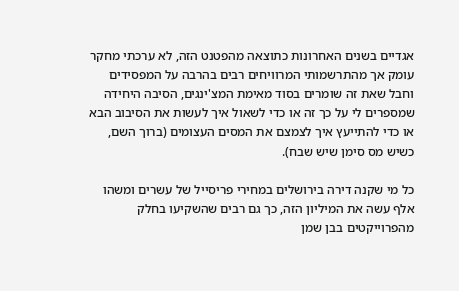אגדיים בשנים האחרונות כתוצאה מהפטנט הזה, לא ערכתי מחקר עומק אך מהתרשמותי המרוויחים רבים בהרבה על המפסידים וחבל שאת זה שומרים בסוד מאימת המצ'ינגים, הסיבה היחידה שמספרים לי על כך זה או כדי לשאול איך לעשות את הסיבוב הבא או כדי להתייעץ איך לצמצם את המסים העצומים (ברוך השם, כשיש מס סימן שיש שבח).

כל מי שקנה דירה בירושלים במחירי פריסייל של עשרים ומשהו אלף עשה את המיליון הזה, כך גם רבים שהשקיעו בחלק מהפרוייקטים בבן שמן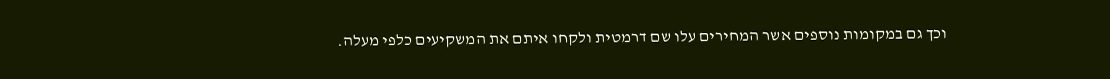וכך גם במקומות נוספים אשר המחירים עלו שם דרמטית ולקחו איתם את המשקיעים כלפי מעלה.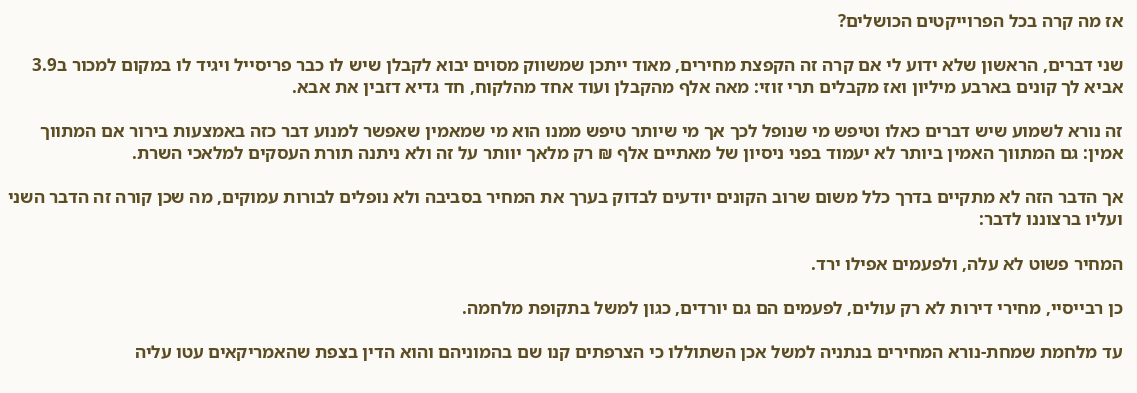אז מה קרה בכל הפרוייקטים הכושלים?

שני דברים, הראשון שלא ידוע לי אם קרה זה הקפצת מחירים, מאוד ייתכן שמשווק מסוים יבוא לקבלן שיש לו כבר פריסייל ויגיד לו במקום למכור ב3.9 אביא לך קונים בארבע מיליון ואז מקבלים תרי זוזי: מאה אלף מהקבלן ועוד אחד מהלקוח, חד גדיא דזבין את אבא.

זה נורא לשמוע שיש דברים כאלו וטיפש מי שנופל לכך אך מי שיותר טיפש ממנו הוא מי שמאמין שאפשר למנוע דבר כזה באמצעות בירור אם המתווך אמין: גם המתווך האמין ביותר לא יעמוד בפני ניסיון של מאתיים אלף ₪ רק מלאך יוותר על זה ולא ניתנה תורת העסקים למלאכי השרת.

אך הדבר הזה לא מתקיים בדרך כלל משום שרוב הקונים יודעים לבדוק בערך את המחיר בסביבה ולא נופלים לבורות עמוקים, מה שכן קורה זה הדבר השני ועליו ברצוננו לדבר:

המחיר פשוט לא עלה, ולפעמים אפילו ירד.

כן רבייסיי, מחירי דירות לא רק עולים, לפעמים הם גם יורדים, כגון למשל בתקופת מלחמה.

עד מלחמת שמחת-נורא המחירים בנתניה למשל אכן השתוללו כי הצרפתים קנו שם בהמוניהם והוא הדין בצפת שהאמריקאים עטו עליה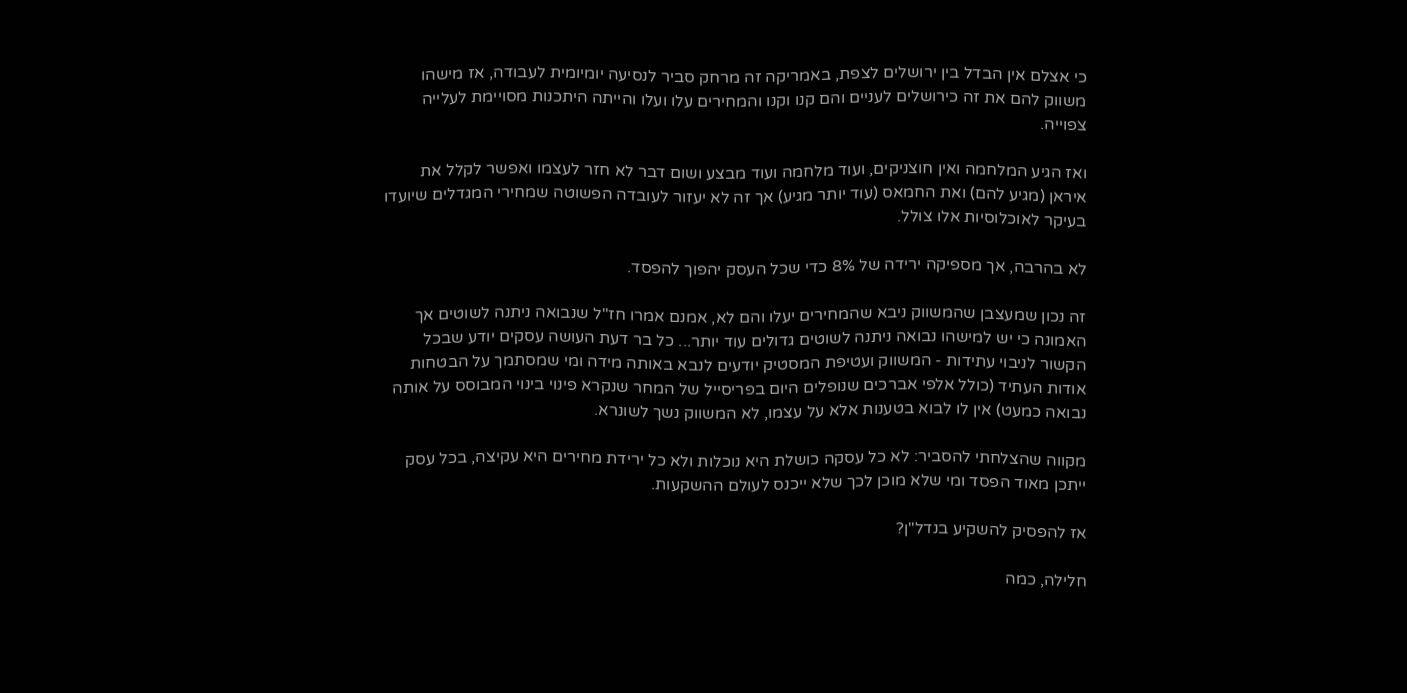כי אצלם אין הבדל בין ירושלים לצפת, באמריקה זה מרחק סביר לנסיעה יומיומית לעבודה, אז מישהו משווק להם את זה כירושלים לעניים והם קנו וקנו והמחירים עלו ועלו והייתה היתכנות מסויימת לעלייה צפוייה.

ואז הגיע המלחמה ואין חוצניקים, ועוד מלחמה ועוד מבצע ושום דבר לא חזר לעצמו ואפשר לקלל את איראן (מגיע להם) ואת החמאס (עוד יותר מגיע) אך זה לא יעזור לעובדה הפשוטה שמחירי המגדלים שיועדו בעיקר לאוכלוסיות אלו צולל.

לא בהרבה, אך מספיקה ירידה של 8% כדי שכל העסק יהפוך להפסד.

זה נכון שמעצבן שהמשווק ניבא שהמחירים יעלו והם לא, אמנם אמרו חז"ל שנבואה ניתנה לשוטים אך האמונה כי יש למישהו נבואה ניתנה לשוטים גדולים עוד יותר... כל בר דעת העושה עסקים יודע שבכל הקשור לניבוי עתידות - המשווק ועטיפת המסטיק יודעים לנבא באותה מידה ומי שמסתמך על הבטחות אודות העתיד (כולל אלפי אברכים שנופלים היום בפריסייל של המחר שנקרא פינוי בינוי המבוסס על אותה נבואה כמעט) אין לו לבוא בטענות אלא על עצמו, לא המשווק נשך לשונרא.

מקווה שהצלחתי להסביר: לא כל עסקה כושלת היא נוכלות ולא כל ירידת מחירים היא עקיצה, בכל עסק ייתכן מאוד הפסד ומי שלא מוכן לכך שלא ייכנס לעולם ההשקעות.

אז להפסיק להשקיע בנדל"ן?

חלילה, כמה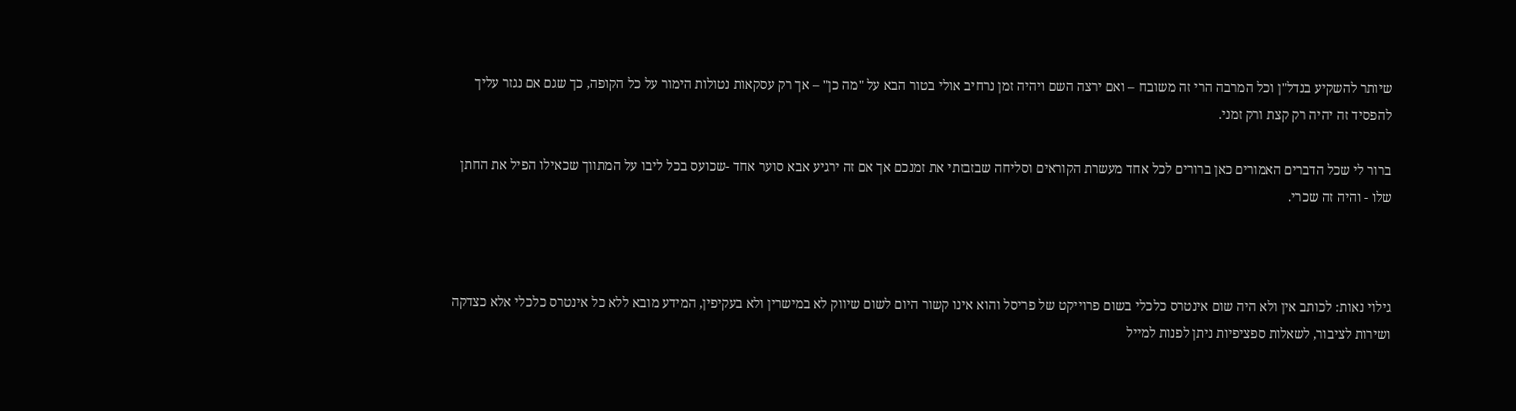שיותר להשקיע בנדל"ן וכל המרבה הרי זה משובח – ואם ירצה השם ויהיה זמן נרחיב אולי בטור הבא על "מה כן" – אך רק עסקאות נטולות הימור על כל הקופה, כך שגם אם נגזר עליך להפסיד זה יהיה רק קצת ורק זמני.

ברור לי שכל הדברים האמורים כאן ברורים לכל אחד מעשרת הקוראים וסליחה שבזבזתי את זמנכם אך אם זה ירגיע אבא סוער אחד -שכועס בכל ליבו על המתווך שכאילו הפיל את החתן שלו - והיה זה שכרי.



גילוי נאות: לכותב אין ולא היה שום אינטרס כלכלי בשום פרוייקט של פריסל והוא אינו קשור היום לשום שיווק לא במישרין ולא בעקיפין, המידע מובא ללא כל אינטרס כלכלי אלא כצדקה ושירות לציבור, לשאלות ספציפיות ניתן לפנות למייל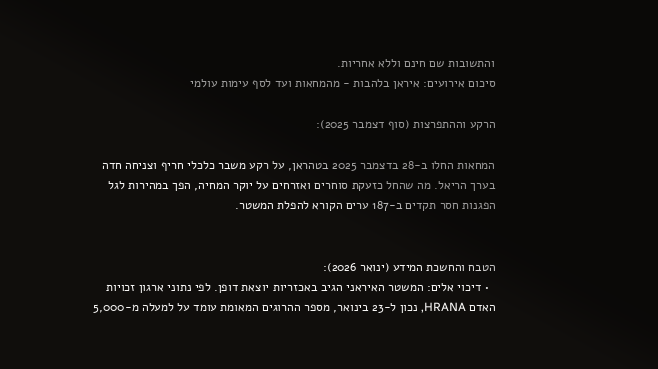והתשובות שם חינם וללא אחריות.
סיכום אירועים: איראן בלהבות - מהמחאות ועד לסף עימות עולמי

הרקע וההתפרצות (סוף דצמבר 2025):

המחאות החלו ב-28 בדצמבר 2025 בטהראן, על רקע משבר כלכלי חריף וצניחה חדה בערך הריאל. מה שהחל כזעקת סוחרים ואזרחים על יוקר המחיה, הפך במהירות לגל הפגנות חסר תקדים ב-187 ערים הקורא להפלת המשטר.


הטבח והחשכת המידע (ינואר 2026):
  • דיכוי אלים: המשטר האיראני הגיב באכזריות יוצאת דופן. לפי נתוני ארגון זכויות האדם HRANA, נכון ל-23 בינואר, מספר ההרוגים המאומת עומד על למעלה מ-5,000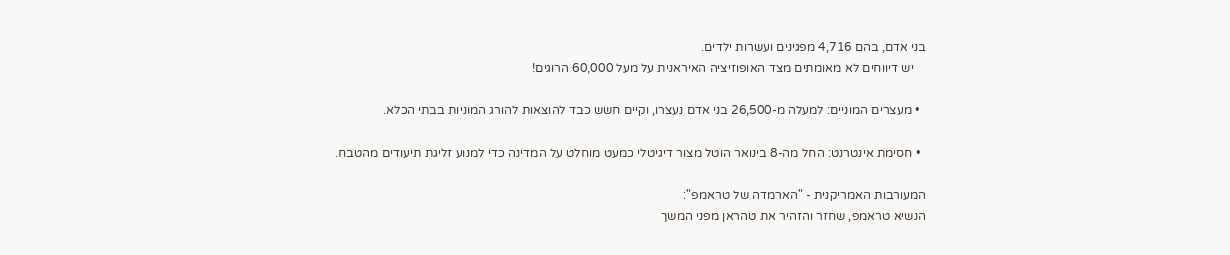בני אדם, בהם 4,716 מפגינים ועשרות ילדים.
    יש דיווחים לא מאומתים מצד האופוזיציה האיראנית על מעל 60,000 הרוגים!

  • מעצרים המוניים: למעלה מ-26,500 בני אדם נעצרו, וקיים חשש כבד להוצאות להורג המוניות בבתי הכלא.

  • חסימת אינטרנט: החל מה-8 בינואר הוטל מצור דיגיטלי כמעט מוחלט על המדינה כדי למנוע זליגת תיעודים מהטבח.

המעורבות האמריקנית - "הארמדה של טראמפ":
הנשיא טראמפ, שחזר והזהיר את טהראן מפני המשך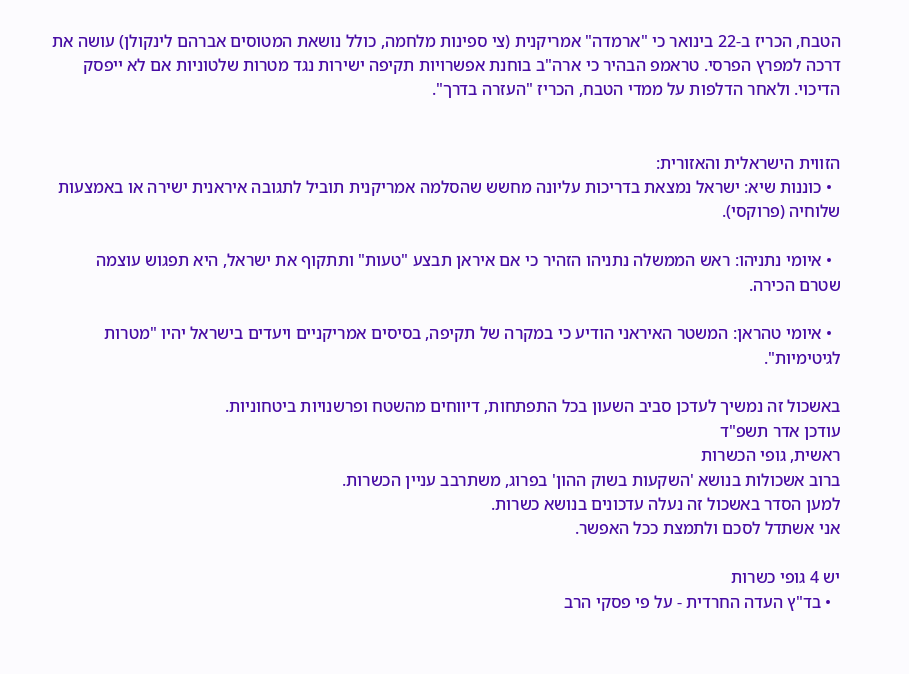הטבח, הכריז ב-22 בינואר כי "ארמדה" אמריקנית (צי ספינות מלחמה, כולל נושאת המטוסים אברהם לינקולן) עושה את דרכה למפרץ הפרסי. טראמפ הבהיר כי ארה"ב בוחנת אפשרויות תקיפה ישירות נגד מטרות שלטוניות אם לא ייפסק הדיכוי. ולאחר הדלפות על ממדי הטבח, הכריז "העזרה בדרך".


הזווית הישראלית והאזורית:
  • כוננות שיא: ישראל נמצאת בדריכות עליונה מחשש שהסלמה אמריקנית תוביל לתגובה איראנית ישירה או באמצעות שלוחיה (פרוקסי).

  • איומי נתניהו: ראש הממשלה נתניהו הזהיר כי אם איראן תבצע "טעות" ותתקוף את ישראל, היא תפגוש עוצמה שטרם הכירה.

  • איומי טהראן: המשטר האיראני הודיע כי במקרה של תקיפה, בסיסים אמריקניים ויעדים בישראל יהיו "מטרות לגיטימיות".

באשכול זה נמשיך לעדכן סביב השעון בכל התפתחות, דיווחים מהשטח ופרשנויות ביטחוניות.
עודכן אדר תשפ"ד
ראשית, גופי הכשרות
ברוב אשכולות בנושא 'השקעות בשוק ההון' בפרוג, משתרבב עניין הכשרות.
למען הסדר באשכול זה נעלה עדכונים בנושא כשרות.
אני אשתדל לסכם ולתמצת ככל האפשר.

יש 4 גופי כשרות
  • בד"ץ העדה החרדית - על פי פסקי הרב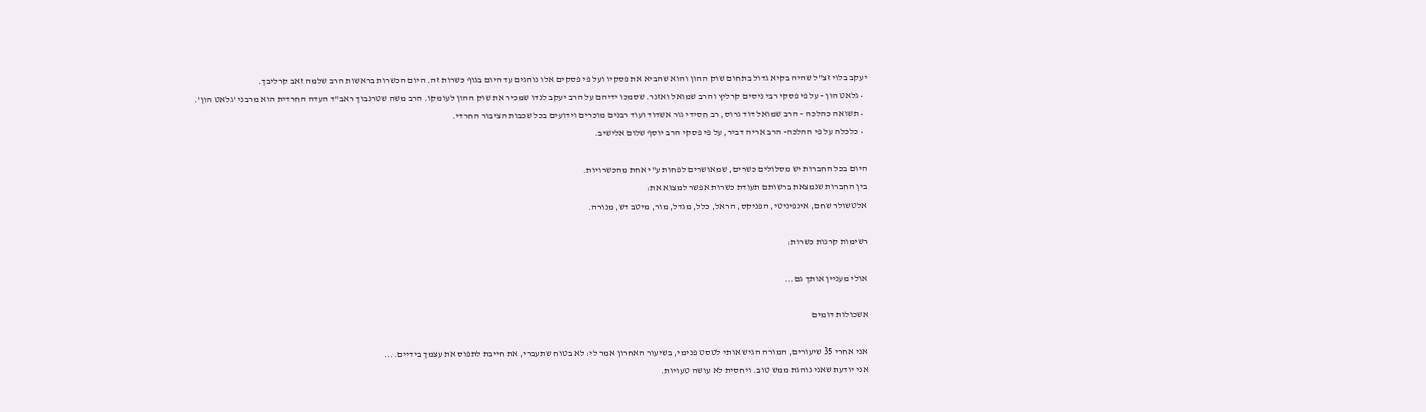יעקב בלוי זצ"ל שהיה בקיא גדול בתחום שוק ההון והוא שהביא את פסקיו ועל פי פסקים אלו נוהגים עד היום בגוף כשרות זה. היום הכשרות בראשות הרב שלמה זאב קרליבך.
  • גלאט הון - על פי פסקי רבי ניסים קרליץ והרב שמואל ואזנר. שסמכו ידיהם על הרב יעקב לנדו שמכיר את שוק ההון לעומקו. הרב משה שטרנבוך ראב"ד העדה החרדית הוא מרבני 'גלאט הון'.
  • תשואה כהלכה – הרב שמואל דוד גרוס, רב חסידי גור אשדוד ועוד רבנים מוכרים וידועים בכל שכבות הציבור החרדי.
  • כלכלה על פי ההלכה- הרב אריה דביר, על פי פסקי הרב יוסף שלום אלישיב.

היום בכל החברות יש מסלולים כשרים, שמאושרים לפחות ע"י אחת מהכשרויות.
בין החברות שנמצאת ברשותם תעודת כשרות אפשר למצוא את:
אלטשולר שחם, אינפיניטי, הפניקס, הראל, כלל, מגדל, מור, מיטב דש, מנורה.

רשימות קרנות כשרות:

אולי מעניין אותך גם...

אשכולות דומים

אני אחרי 35 שיעורים, המורה הגיש אותי לטסט פנימי, בשיעור האחרון אמר לי: לא בטוח שתעברי, את חייבת לתפוס את עצמך בידיים....
אני יודעת שאני נוהגת ממש טוב. ויחסית לא עושה טעויות.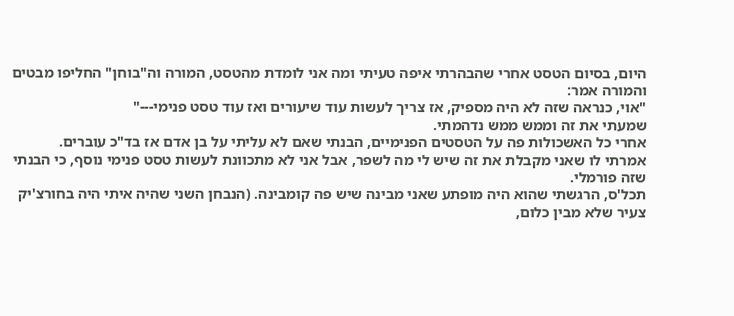היום, בסיום הטסט אחרי שהבהרתי איפה טעיתי ומה אני לומדת מהטסט, המורה וה"בוחן" החליפו מבטים והמורה אמר:
"אוי, כנראה שזה לא היה מספיק, אז צריך לעשות עוד שיעורים ואז עוד טסט פנימי---"
שמעתי את זה וממש ממש נדהמתי.
אחרי כל האשכולות פה על הטסטים הפנימיים, הבנתי שאם לא עליתי על בן אדם אז בד"כ עוברים.
אמרתי לו שאני מקבלת את זה שיש לי מה לשפר, אבל אני לא מתכוונת לעשות טסט פנימי נוסף, כי הבנתי שזה פורמלי.
תכל'ס, הרגשתי שהוא היה מופתע שאני מבינה שיש פה קומבינה. (הנבחן השני שהיה איתי היה בחורצ'יק צעיר שלא מבין כלום,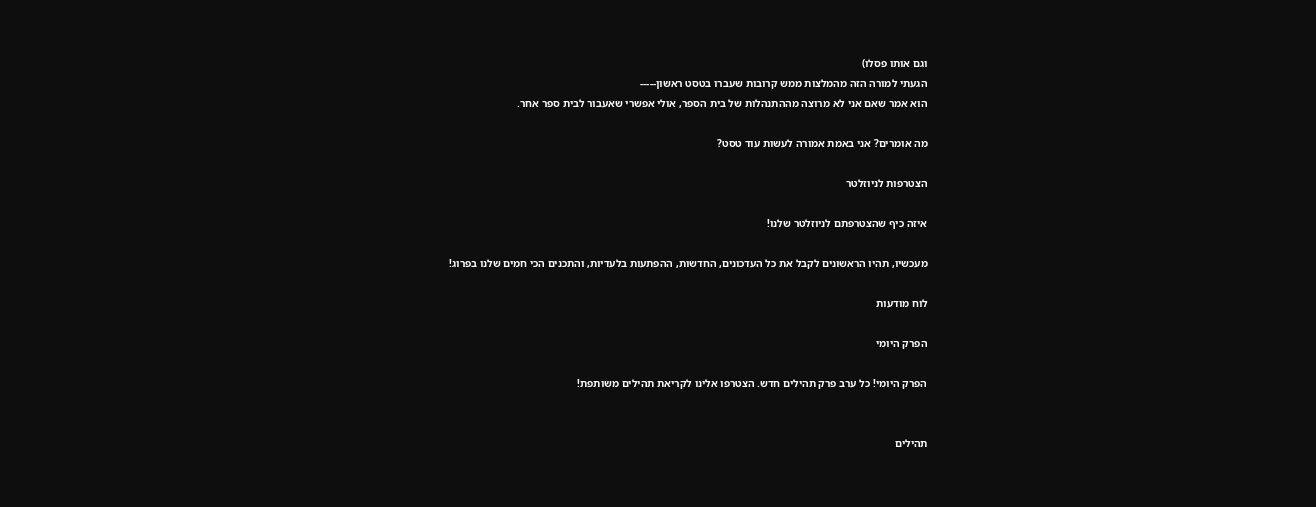וגם אותו פסלו)
הגעתי למורה הזה מהמלצות ממש קרובות שעברו בטסט ראשון-----
הוא אמר שאם אני לא מרוצה מההתנהלות של בית הספר, אולי אפשרי שאעבור לבית ספר אחר.

מה אומרים? אני באמת אמורה לעשות עוד טסט?

הצטרפות לניוזלטר

איזה כיף שהצטרפתם לניוזלטר שלנו!

מעכשיו, תהיו הראשונים לקבל את כל העדכונים, החדשות, ההפתעות בלעדיות, והתכנים הכי חמים שלנו בפרוג!

לוח מודעות

הפרק היומי

הפרק היומי! כל ערב פרק תהילים חדש. הצטרפו אלינו לקריאת תהילים משותפת!


תהילים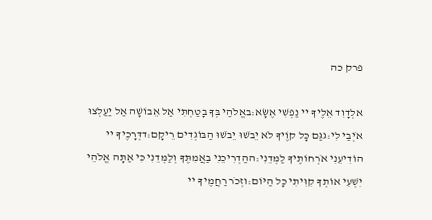פרק כה

אלְדָוִד אֵלֶיךָ יי נַפְשִׁי אֶשָּׂא:באֱלֹהַי בְּךָ בָטַחְתִּי אַל אֵבוֹשָׁה אַל יַעַלְצוּ אֹיְבַי לִי:גגַּם כָּל קוֶֹיךָ לֹא יֵבֹשׁוּ יֵבֹשׁוּ הַבּוֹגְדִים רֵיקָם:דדְּרָכֶיךָ יי הוֹדִיעֵנִי אֹרְחוֹתֶיךָ לַמְּדֵנִי:ההַדְרִיכֵנִי בַאֲמִתֶּךָ וְלַמְּדֵנִי כִּי אַתָּה אֱלֹהֵי יִשְׁעִי אוֹתְךָ קִוִּיתִי כָּל הַיּוֹם:וזְכֹר רַחֲמֶיךָ יי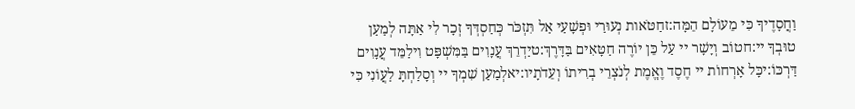וַחֲסָדֶיךָ כִּי מֵעוֹלָם הֵמָּה:זחַטֹּאות נְעוּרַי וּפְשָׁעַי אַל תִּזְכֹּר כְּחַסְדְּךָ זְכָר לִי אַתָּה לְמַעַן טוּבְךָ יי:חטוֹב וְיָשָׁר יי עַל כֵּן יוֹרֶה חַטָּאִים בַּדָּרֶךְ:טיַדְרֵךְ עֲנָוִים בַּמִּשְׁפָּט וִילַמֵּד עֲנָוִים דַּרְכּוֹ:יכָּל אָרְחוֹת יי חֶסֶד וֶאֱמֶת לְנֹצְרֵי בְרִיתוֹ וְעֵדֹתָיו:יאלְמַעַן שִׁמְךָ יי וְסָלַחְתָּ לַעֲוֹנִי כִּי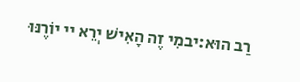רַב הוּא:יבמִי זֶה הָאִישׁ יְרֵא יי יוֹרֶנּוּ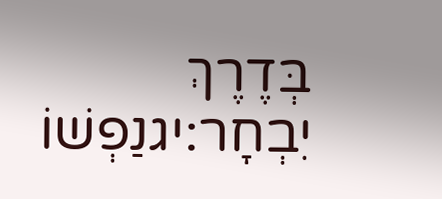בְּדֶרֶךְ יִבְחָר:יגנַפְשׁוֹ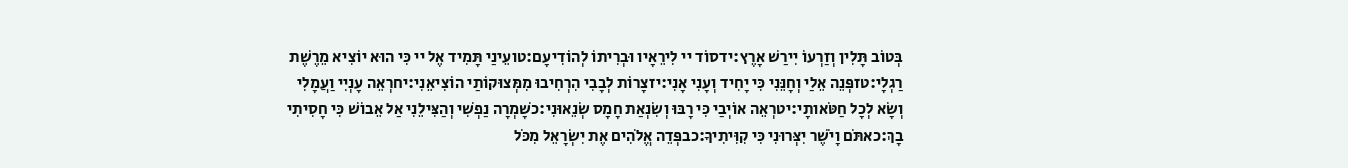בְּטוֹב תָּלִין וְזַרְעוֹ יִירַשׁ אָרֶץ:ידסוֹד יי לִירֵאָיו וּבְרִיתוֹ לְהוֹדִיעָם:טועֵינַי תָּמִיד אֶל יי כִּי הוּא יוֹצִיא מֵרֶשֶׁת רַגְלָי:טזפְּנֵה אֵלַי וְחָנֵּנִי כִּי יָחִיד וְעָנִי אָנִי:יזצָרוֹת לְבָבִי הִרְחִיבוּ מִמְּצוּקוֹתַי הוֹצִיאֵנִי:יחרְאֵה עָנְיִי וַעֲמָלִי וְשָׂא לְכָל חַטֹּאותָי:יטרְאֵה אוֹיְבַי כִּי רָבּוּ וְשִׂנְאַת חָמָס שְׂנֵאוּנִי:כשָׁמְרָה נַפְשִׁי וְהַצִּילֵנִי אַל אֵבוֹשׁ כִּי חָסִיתִי בָךְ:כאתֹּם וָיֹשֶׁר יִצְּרוּנִי כִּי קִוִּיתִיךָ:כבפְּדֵה אֱלֹהִים אֶת יִשְׂרָאֵל מִכֹּל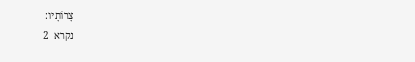צָרוֹתָיו:
נקרא  2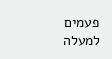פעמים
למעלה